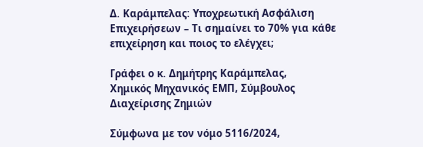Δ. Καράμπελας: Υποχρεωτική Ασφάλιση Επιχειρήσεων – Τι σημαίνει το 70% για κάθε επιχείρηση και ποιος το ελέγχει;

Γράφει ο κ. Δημήτρης Καράμπελας,
Χημικός Μηχανικός ΕΜΠ, Σύμβουλος Διαχείρισης Ζημιών

Σύμφωνα με τον νόμο 5116/2024,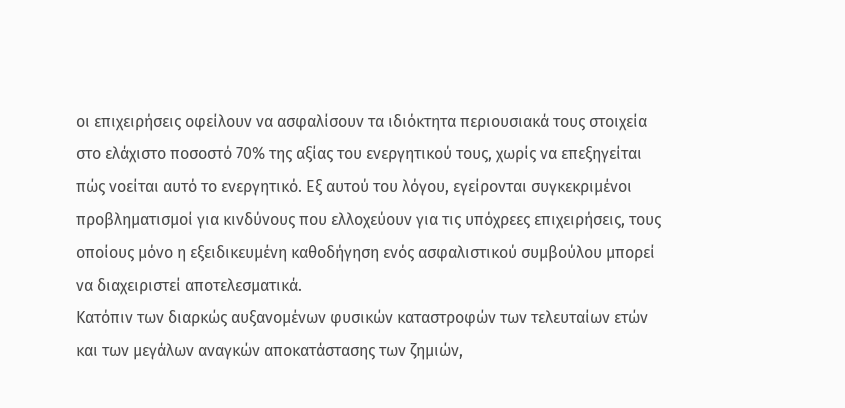οι επιχειρήσεις οφείλουν να ασφαλίσουν τα ιδιόκτητα περιουσιακά τους στοιχεία στο ελάχιστο ποσοστό 70% της αξίας του ενεργητικού τους, χωρίς να επεξηγείται πώς νοείται αυτό το ενεργητικό. Εξ αυτού του λόγου, εγείρονται συγκεκριμένοι προβληματισμοί για κινδύνους που ελλοχεύουν για τις υπόχρεες επιχειρήσεις, τους οποίους μόνο η εξειδικευμένη καθοδήγηση ενός ασφαλιστικού συμβούλου μπορεί να διαχειριστεί αποτελεσματικά.
Κατόπιν των διαρκώς αυξανομένων φυσικών καταστροφών των τελευταίων ετών και των μεγάλων αναγκών αποκατάστασης των ζημιών,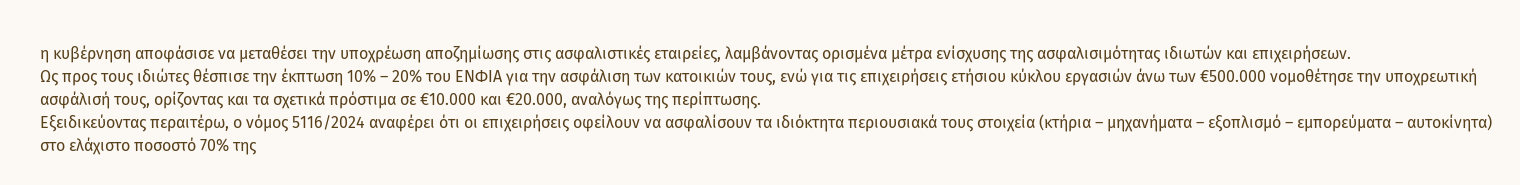η κυβέρνηση αποφάσισε να μεταθέσει την υποχρέωση αποζημίωσης στις ασφαλιστικές εταιρείες, λαμβάνοντας ορισμένα μέτρα ενίσχυσης της ασφαλισιμότητας ιδιωτών και επιχειρήσεων.
Ως προς τους ιδιώτες θέσπισε την έκπτωση 10% – 20% του ΕΝΦΙΑ για την ασφάλιση των κατοικιών τους, ενώ για τις επιχειρήσεις ετήσιου κύκλου εργασιών άνω των €500.000 νομοθέτησε την υποχρεωτική ασφάλισή τους, ορίζοντας και τα σχετικά πρόστιμα σε €10.000 και €20.000, αναλόγως της περίπτωσης.
Εξειδικεύοντας περαιτέρω, ο νόμος 5116/2024 αναφέρει ότι οι επιχειρήσεις οφείλουν να ασφαλίσουν τα ιδιόκτητα περιουσιακά τους στοιχεία (κτήρια – μηχανήματα – εξοπλισμό – εμπορεύματα – αυτοκίνητα) στο ελάχιστο ποσοστό 70% της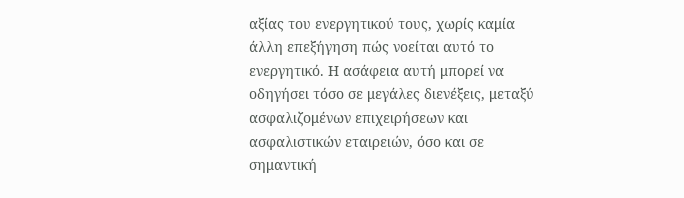αξίας του ενεργητικού τους, χωρίς καμία άλλη επεξήγηση πώς νοείται αυτό το ενεργητικό. Η ασάφεια αυτή μπορεί να οδηγήσει τόσο σε μεγάλες διενέξεις, μεταξύ ασφαλιζομένων επιχειρήσεων και ασφαλιστικών εταιρειών, όσο και σε σημαντική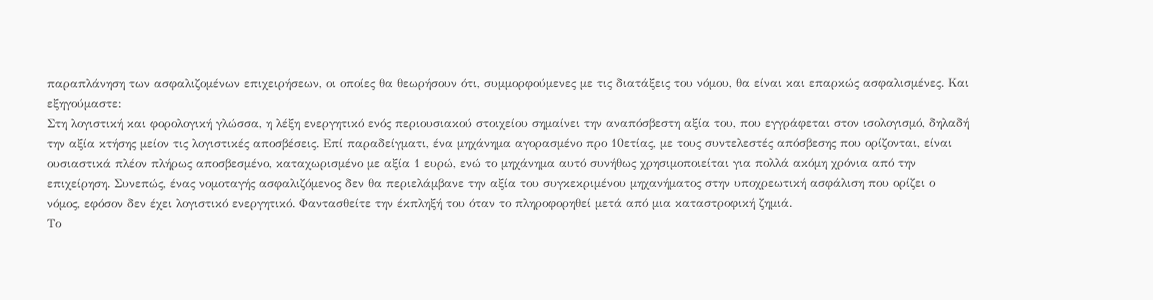παραπλάνηση των ασφαλιζομένων επιχειρήσεων, οι οποίες θα θεωρήσουν ότι, συμμορφούμενες με τις διατάξεις του νόμου, θα είναι και επαρκώς ασφαλισμένες. Και εξηγούμαστε:
Στη λογιστική και φορολογική γλώσσα, η λέξη ενεργητικό ενός περιουσιακού στοιχείου σημαίνει την αναπόσβεστη αξία του, που εγγράφεται στον ισολογισμό, δηλαδή την αξία κτήσης μείον τις λογιστικές αποσβέσεις. Επί παραδείγματι, ένα μηχάνημα αγορασμένο προ 10ετίας, με τους συντελεστές απόσβεσης που ορίζονται, είναι ουσιαστικά πλέον πλήρως αποσβεσμένο, καταχωρισμένο με αξία 1 ευρώ, ενώ το μηχάνημα αυτό συνήθως χρησιμοποιείται για πολλά ακόμη χρόνια από την επιχείρηση. Συνεπώς, ένας νομοταγής ασφαλιζόμενος δεν θα περιελάμβανε την αξία του συγκεκριμένου μηχανήματος στην υποχρεωτική ασφάλιση που ορίζει ο νόμος, εφόσον δεν έχει λογιστικό ενεργητικό. Φαντασθείτε την έκπληξή του όταν το πληροφορηθεί μετά από μια καταστροφική ζημιά.
Το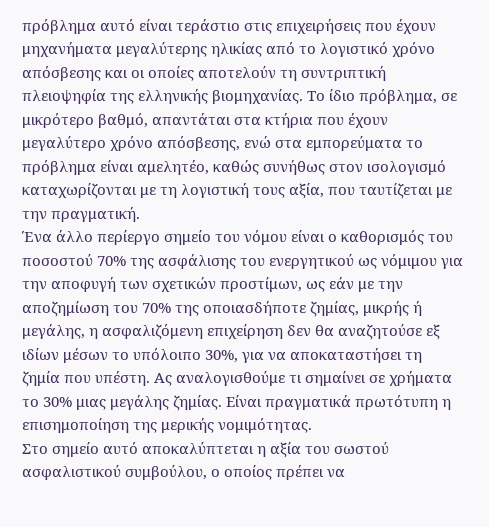πρόβλημα αυτό είναι τεράστιο στις επιχειρήσεις που έχουν μηχανήματα μεγαλύτερης ηλικίας από το λογιστικό χρόνο απόσβεσης και οι οποίες αποτελούν τη συντριπτική πλειοψηφία της ελληνικής βιομηχανίας. Το ίδιο πρόβλημα, σε μικρότερο βαθμό, απαντάται στα κτήρια που έχουν μεγαλύτερο χρόνο απόσβεσης, ενώ στα εμπορεύματα το πρόβλημα είναι αμελητέο, καθώς συνήθως στον ισολογισμό καταχωρίζονται με τη λογιστική τους αξία, που ταυτίζεται με την πραγματική.
Ένα άλλο περίεργο σημείο του νόμου είναι ο καθορισμός του ποσοστού 70% της ασφάλισης του ενεργητικού ως νόμιμου για την αποφυγή των σχετικών προστίμων, ως εάν με την αποζημίωση του 70% της οποιασδήποτε ζημίας, μικρής ή μεγάλης, η ασφαλιζόμενη επιχείρηση δεν θα αναζητούσε εξ ιδίων μέσων το υπόλοιπο 30%, για να αποκαταστήσει τη ζημία που υπέστη. Ας αναλογισθούμε τι σημαίνει σε χρήματα το 30% μιας μεγάλης ζημίας. Είναι πραγματικά πρωτότυπη η επισημοποίηση της μερικής νομιμότητας.
Στο σημείο αυτό αποκαλύπτεται η αξία του σωστού ασφαλιστικού συμβούλου, ο οποίος πρέπει να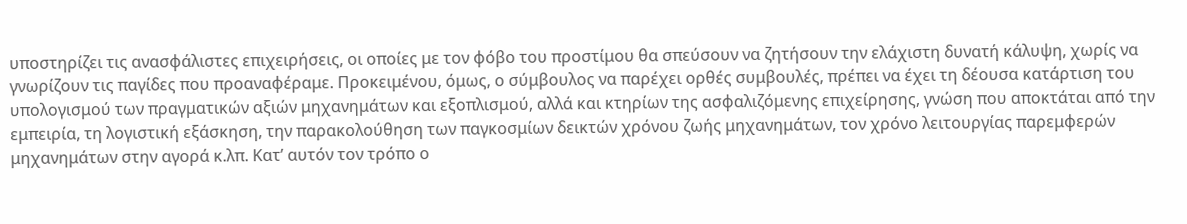υποστηρίζει τις ανασφάλιστες επιχειρήσεις, οι οποίες με τον φόβο του προστίμου θα σπεύσουν να ζητήσουν την ελάχιστη δυνατή κάλυψη, χωρίς να γνωρίζουν τις παγίδες που προαναφέραμε. Προκειμένου, όμως, ο σύμβουλος να παρέχει ορθές συμβουλές, πρέπει να έχει τη δέουσα κατάρτιση του υπολογισμού των πραγματικών αξιών μηχανημάτων και εξοπλισμού, αλλά και κτηρίων της ασφαλιζόμενης επιχείρησης, γνώση που αποκτάται από την εμπειρία, τη λογιστική εξάσκηση, την παρακολούθηση των παγκοσμίων δεικτών χρόνου ζωής μηχανημάτων, τον χρόνο λειτουργίας παρεμφερών μηχανημάτων στην αγορά κ.λπ. Κατ’ αυτόν τον τρόπο ο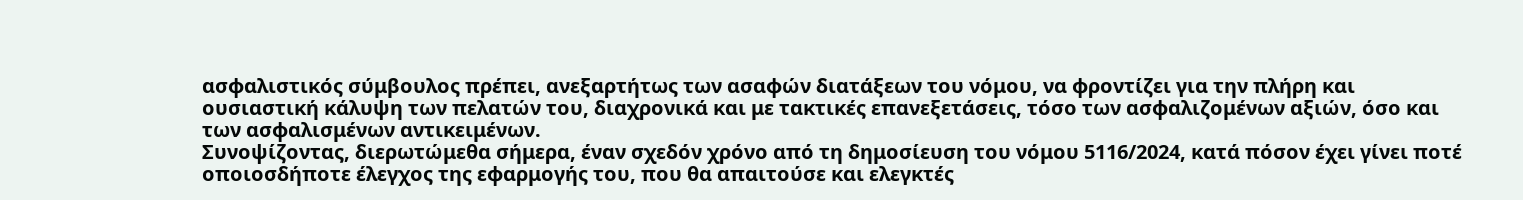ασφαλιστικός σύμβουλος πρέπει, ανεξαρτήτως των ασαφών διατάξεων του νόμου, να φροντίζει για την πλήρη και ουσιαστική κάλυψη των πελατών του, διαχρονικά και με τακτικές επανεξετάσεις, τόσο των ασφαλιζομένων αξιών, όσο και των ασφαλισμένων αντικειμένων.
Συνοψίζοντας, διερωτώμεθα σήμερα, έναν σχεδόν χρόνο από τη δημοσίευση του νόμου 5116/2024, κατά πόσον έχει γίνει ποτέ οποιοσδήποτε έλεγχος της εφαρμογής του, που θα απαιτούσε και ελεγκτές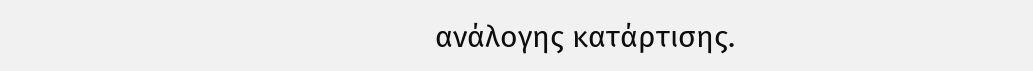ανάλογης κατάρτισης.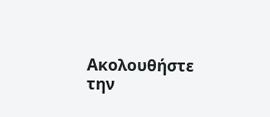Ακολουθήστε την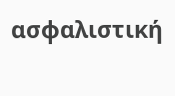ασφαλιστική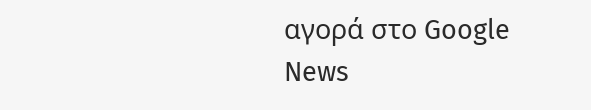αγορά στο Google News